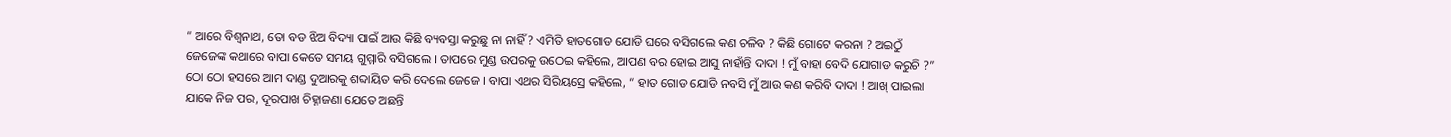“ ଆରେ ବିଶ୍ଵନାଥ, ତୋ ବଡ ଝିଅ ବିଦ୍ୟା ପାଇଁ ଆଉ କିଛି ବ୍ୟବସ୍ତା କରୁଛୁ ନା ନାହିଁ ? ଏମିତି ହାତଗୋଡ ଯୋଡି ଘରେ ବସିଗଲେ କଣ ଚଳିବ ? କିଛି ଗୋଟେ କରନା ? ଅଇଠୁଁ ଜେଜେଙ୍କ କଥାରେ ବାପା କେତେ ସମୟ ଗୁମ୍ମାରି ବସିଗଲେ । ତାପରେ ମୁଣ୍ଡ ଉପରକୁ ଉଠେଇ କହିଲେ, ଆପଣ ବର ହୋଇ ଆସୁ ନାହାଁନ୍ତି ଦାଦା ! ମୁଁ ବାହା ବେଦି ଯୋଗାଡ କରୁଚି ?”
ଠୋ ଠୋ ହସରେ ଆମ ଦାଣ୍ଡ ଦୁଆରକୁ ଶବ୍ଦାୟିତ କରି ଦେଲେ ଜେଜେ । ବାପା ଏଥର ସିରିୟସ୍ରେ କହିଲେ, “ ହାତ ଗୋଡ ଯୋଡି ନବସି ମୁଁ ଆଉ କଣ କରିବି ଦାଦା ! ଆଖ୍ ପାଇଲା ଯାକେ ନିଜ ପର, ଦୂରପାଖ ଚିହ୍ନାଜଣା ଯେତେ ଅଛନ୍ତି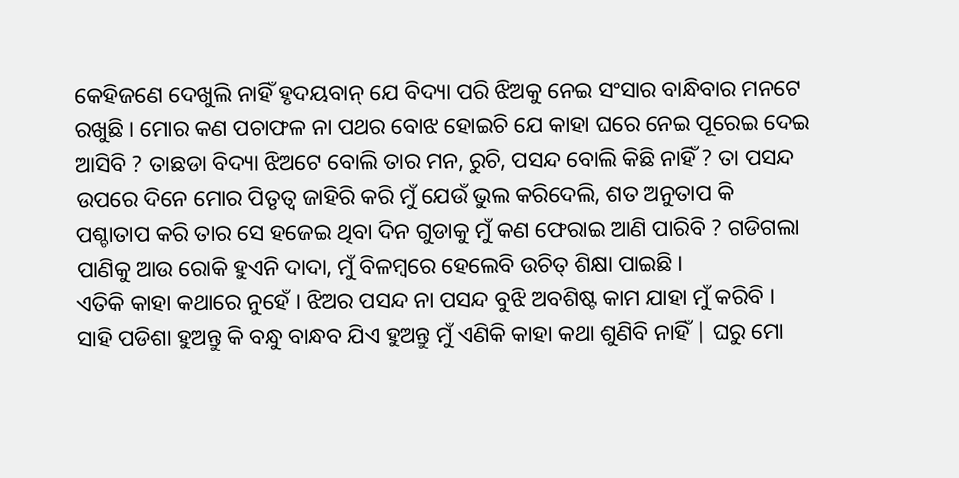କେହିଜଣେ ଦେଖୁଲି ନାହିଁ ହୃଦୟବାନ୍ ଯେ ବିଦ୍ୟା ପରି ଝିଅକୁ ନେଇ ସଂସାର ବାନ୍ଧିବାର ମନଟେ ରଖୁଛି । ମୋର କଣ ପଚାଫଳ ନା ପଥର ବୋଝ ହୋଇଚି ଯେ କାହା ଘରେ ନେଇ ପୂରେଇ ଦେଇ ଆସିବି ? ତାଛଡା ବିଦ୍ୟା ଝିଅଟେ ବୋଲି ତାର ମନ, ରୁଚି, ପସନ୍ଦ ବୋଲି କିଛି ନାହିଁ ? ତା ପସନ୍ଦ ଉପରେ ଦିନେ ମୋର ପିତୃତ୍ୱ ଜାହିରି କରି ମୁଁ ଯେଉଁ ଭୁଲ କରିଦେଲି, ଶତ ଅନୁତାପ କି ପଶ୍ଚାତାପ କରି ତାର ସେ ହଜେଇ ଥିବା ଦିନ ଗୁଡାକୁ ମୁଁ କଣ ଫେରାଇ ଆଣି ପାରିବି ? ଗଡିଗଲା ପାଣିକୁ ଆଉ ରୋକି ହୁଏନି ଦାଦା, ମୁଁ ବିଳମ୍ବରେ ହେଲେବି ଉଚିତ୍ ଶିକ୍ଷା ପାଇଛି ।
ଏତିକି କାହା କଥାରେ ନୁହେଁ । ଝିଅର ପସନ୍ଦ ନା ପସନ୍ଦ ବୁଝି ଅବଶିଷ୍ଟ କାମ ଯାହା ମୁଁ କରିବି । ସାହି ପଡିଶା ହୁଅନ୍ତୁ କି ବନ୍ଧୁ ବାନ୍ଧବ ଯିଏ ହୁଅନ୍ତୁ ମୁଁ ଏଣିକି କାହା କଥା ଶୁଣିବି ନାହିଁ | ଘରୁ ମୋ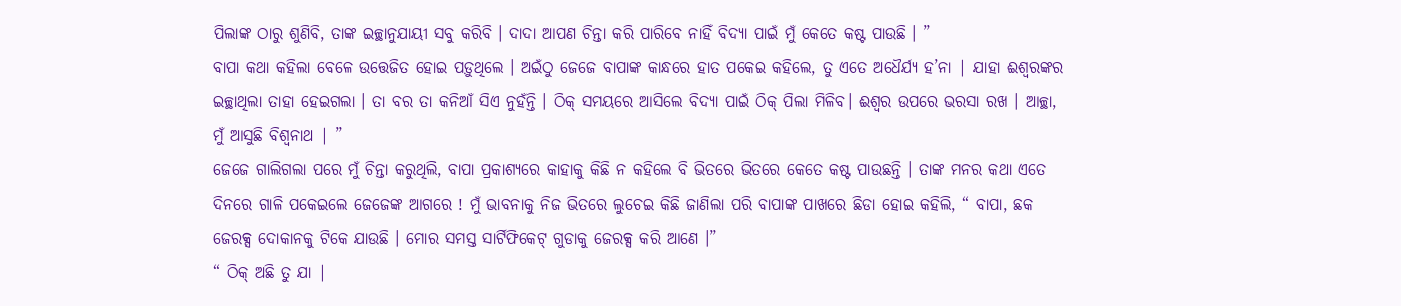ପିଲାଙ୍କ ଠାରୁ ଶୁଣିବି, ତାଙ୍କ ଇଚ୍ଛାନୁଯାୟୀ ସବୁ କରିବି । ଦାଦା ଆପଣ ଚିନ୍ତା କରି ପାରିବେ ନାହିଁ ବିଦ୍ୟା ପାଇଁ ମୁଁ କେତେ କଷ୍ଟ ପାଉଛି । ”
ବାପା କଥା କହିଲା ବେଳେ ଉତ୍ତେଜିତ ହୋଇ ପଡ଼ୁଥିଲେ । ଅଇଁଠୁ ଜେଜେ ବାପାଙ୍କ କାନ୍ଧରେ ହାତ ପକେଇ କହିଲେ, ତୁ ଏତେ ଅଧୈର୍ଯ୍ୟ ହ’ନା | ଯାହା ଈଶ୍ୱରଙ୍କର ଇଚ୍ଛାଥିଲା ତାହା ହେଇଗଲା । ତା ବର ତା କନିଆଁ ସିଏ ନୁହଁନ୍ତି । ଠିକ୍ ସମୟରେ ଆସିଲେ ବିଦ୍ୟା ପାଇଁ ଠିକ୍ ପିଲା ମିଳିବ। ଈଶ୍ୱର ଉପରେ ଭରସା ରଖ । ଆଚ୍ଛା, ମୁଁ ଆସୁଛି ବିଶ୍ୱନାଥ | ”
ଜେଜେ ଗାଲିଗଲା ପରେ ମୁଁ ଚିନ୍ତା କରୁଥିଲି, ବାପା ପ୍ରକାଶ୍ୟରେ କାହାକୁ କିଛି ନ କହିଲେ ବି ଭିତରେ ଭିତରେ କେତେ କଷ୍ଟ ପାଉଛନ୍ତି । ତାଙ୍କ ମନର କଥା ଏତେ ଦିନରେ ଗାଳି ପକେଇଲେ ଜେଜେଙ୍କ ଆଗରେ ! ମୁଁ ଭାବନାକୁ ନିଜ ଭିତରେ ଲୁଚେଇ କିଛି ଜାଣିଲା ପରି ବାପାଙ୍କ ପାଖରେ ଛିଡା ହୋଇ କହିଲି, “ ବାପା, ଛକ ଜେରକ୍ସ ଦୋକାନକୁ ଟିକେ ଯାଉଛି । ମୋର ସମସ୍ତ ସାର୍ଟିଫିକେଟ୍ ଗୁଡାକୁ ଜେରକ୍ସ କରି ଆଣେ ।”
“ ଠିକ୍ ଅଛି ତୁ ଯା |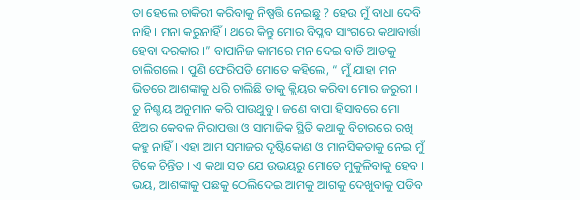ତା ହେଲେ ଚାକିରୀ କରିବାକୁ ନିଷ୍ପତ୍ତି ନେଇଛୁ ? ହେଉ ମୁଁ ବାଧା ଦେବି ନାହି । ମନା କରୁନାହିଁ । ଥରେ କିନ୍ତୁ ମୋର ବିପ୍ଳବ ସାଂଗରେ କଥାବାର୍ତ୍ତା ହେବା ଦରକାର ।” ବାପାନିଜ କାମରେ ମନ ଦେଇ ବାଡି ଆଡକୁ ଚାଲିଗଲେ । ପୁଣି ଫେରିପଡି ମୋତେ କହିଲେ, “ ମୁଁ ଯାହା ମନ ଭିତରେ ଆଶଙ୍କାକୁ ଧରି ଚାଲିଛି ତାକୁ କ୍ଲିୟର କରିବା ମୋର ଜରୁରୀ । ତୁ ନିଶ୍ଚୟ ଅନୁମାନ କରି ପାଉଥୁବୁ । ଜଣେ ବାପା ହିସାବରେ ମୋ ଝିଅର କେବଳ ନିରାପତ୍ତା ଓ ସାମାଜିକ ସ୍ଥିତି କଥାକୁ ବିଚାରରେ ରଖି କହୁ ନାହିଁ । ଏହା ଆମ ସମାଜର ଦୃଷ୍ଟିକୋଣ ଓ ମାନସିକତାକୁ ନେଇ ମୁଁ ଟିକେ ଚିନ୍ତିତ । ଏ କଥା ସତ ଯେ ଉଭୟରୁ ମୋତେ ମୁକୁଳିବାକୁ ହେବ । ଭୟ, ଆଶଙ୍କାକୁ ପଛକୁ ଠେଲିଦେଇ ଆମକୁ ଆଗକୁ ଦେଖୁବାକୁ ପଡିବ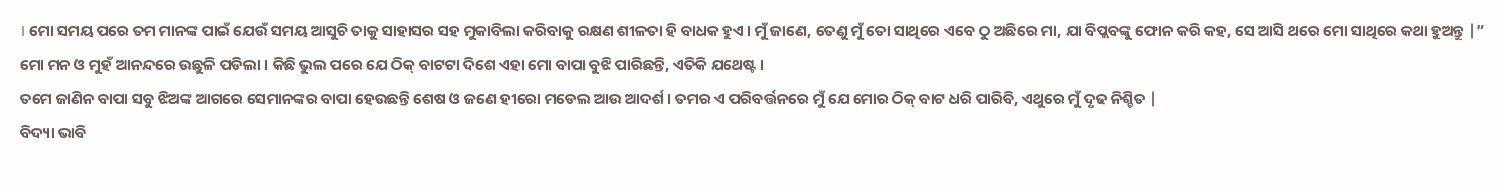। ମୋ ସମୟ ପରେ ତମ ମାନଙ୍କ ପାଇଁ ଯେଉଁ ସମୟ ଆସୁଚି ତାକୁ ସାହାସର ସହ ମୁକାବିଲା କରିବାକୁ ରକ୍ଷଣ ଶୀଳତା ହି ବାଧକ ହୁଏ । ମୁଁ ଜାଣେ, ତେଣୁ ମୁଁ ତୋ ସାଥିରେ ଏବେ ଠୁ ଅଛିରେ ମା, ଯା ବିପ୍ଲବଙ୍କୁ ଫୋନ କରି କହ, ସେ ଆସି ଥରେ ମୋ ସାଥିରେ କଥା ହୁଅନ୍ତୁ |”
ମୋ ମନ ଓ ମୁହଁ ଆନନ୍ଦରେ ଉଛୁଳି ପଡିଲା । କିଛି ଭୁଲ ପରେ ଯେ ଠିକ୍ ବାଟଟା ଦିଶେ ଏହା ମୋ ବାପା ବୁଝି ପାରିଛନ୍ତି, ଏତିକି ଯଥେଷ୍ଟ ।
ତମେ ଜାଣିନ ବାପା ସବୁ ଝିଅଙ୍କ ଆଗରେ ସେମାନଙ୍କର ବାପା ହେଉଛନ୍ତି ଶେଷ ଓ ଜଣେ ହୀରୋ ମଡେଲ ଆଉ ଆଦର୍ଶ । ତମର ଏ ପରିବର୍ତ୍ତନରେ ମୁଁ ଯେ ମୋର ଠିକ୍ ବାଟ ଧରି ପାରିବି, ଏଥୁରେ ମୁଁ ଦୃଢ ନିଶ୍ଚିତ |
ବିଦ୍ୟା ଭାବି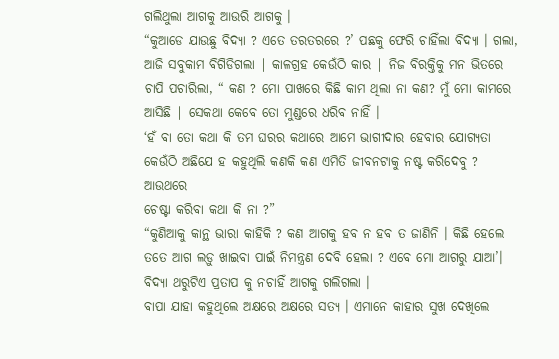ଗଲିଥୁଲା ଆଗକୁ ଆଉରି ଆଗକୁ ।
“କୁଆଡେ ଯାଉଛୁ ବିଦ୍ୟା ? ଏତେ ତରତରରେ ?’ ପଛକୁ ଫେରି ଚାହିଁଲା ବିଦ୍ୟା । ଗଲା, ଆଜି ସବୁକାମ ବିଗିଡିଗଲା | କାଳଗ୍ରହ କେଉଁଠି କାର | ନିଜ ବିରକ୍ତିକୁ ମନ ଭିତରେ ଚାପି ପଚାରିଲା, “ କଣ ? ମୋ ପାଖରେ କିଛି କାମ ଥିଲା ନା କଣ? ମୁଁ ମୋ କାମରେ ଆସିଛି | ସେକଥା କେବେ ତୋ ମୁଣ୍ଡରେ ଧରିବ ନାହିଁ ।
‘ହଁ ବା ତୋ କଥା କି ତମ ଘରର କଥାରେ ଆମେ ଭାଗୀଦାର ହେବାର ଯୋଗ୍ୟତା କେଉଁଠି ଅଛିଯେ ହ କହୁଥିଲି କଣକି କଣ ଏମିତି ଜୀବନଟାକୁ ନଷ୍ଟ କରିଦେବୁ ? ଆଉଥରେ
ଚେଷ୍ଟା କରିବା କଥା କି ନା ?”
“କୁଣିଆକୁ କାନ୍ଥ ଭାରା କାହିକି ? କଣ ଆଗକୁ ହବ ନ ହବ ତ ଜାଣିନି । କିଛି ହେଲେ ତତେ ଆଗ ଲଡ଼ୁ ଖାଇବା ପାଇଁ ନିମନ୍ତ୍ରଣ ଦେବି ହେଲା ? ଏବେ ମୋ ଆଗରୁ ଯାଆ’। ବିଦ୍ୟା ଥରୁଟିଏ ପ୍ରତାପ କୁ ନଚାହିଁ ଆଗକୁ ଗଲିଗଲା ।
ବାପା ଯାହା କହୁଥିଲେ ଅକ୍ଷରେ ଅକ୍ଷରେ ସତ୍ୟ । ଏମାନେ କାହାର ସୁଖ ଦେଖିଲେ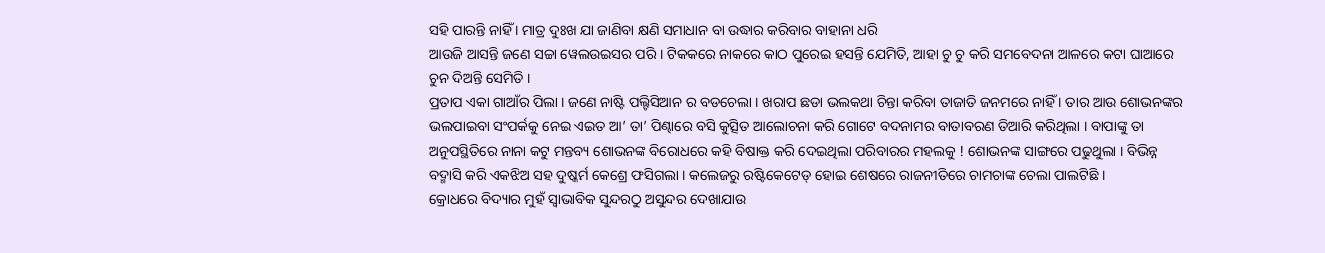ସହି ପାରନ୍ତି ନାହିଁ । ମାତ୍ର ଦୁଃଖ ଯା ଜାଣିବା କ୍ଷଣି ସମାଧାନ ବା ଉଦ୍ଧାର କରିବାର ବାହାନା ଧରି
ଆଉଜି ଆସନ୍ତି ଜଣେ ସଚ୍ଚା ୱେଲଉଇସର ପରି । ଟିକକରେ ନାକରେ କାଠ ପୁରେଇ ହସନ୍ତି ଯେମିତି, ଆହା ଚୁ ଚୁ କରି ସମବେଦନା ଆଳରେ କଟା ଘାଆରେ ଚୁନ ଦିଅନ୍ତି ସେମିତି ।
ପ୍ରତାପ ଏକା ଗାଆଁର ପିଲା । ଜଣେ ନାଷ୍ଟି ପଲ୍ଟିସିଆନ ର ବଡଚେଲା । ଖରାପ ଛଡା ଭଲକଥା ଚିନ୍ତା କରିବା ତାଜାତି ଜନମରେ ନାହିଁ । ତାର ଆଉ ଶୋଭନଙ୍କର ଭଲପାଇବା ସଂପର୍କକୁ ନେଇ ଏଇତ ଆ’ ତା’ ପିଣ୍ଢାରେ ବସି କୁତ୍ସିତ ଆଲୋଚନା କରି ଗୋଟେ ବଦନାମର ବାତାବରଣ ତିଆରି କରିଥିଲା । ବାପାଙ୍କୁ ତା ଅନୁପସ୍ଥିତିରେ ନାନା କଟୁ ମନ୍ତବ୍ୟ ଶୋଭନଙ୍କ ବିରୋଧରେ କହି ବିଷାକ୍ତ କରି ଦେଇଥିଲା ପରିବାରର ମହଲକୁ ! ଶୋଭନଙ୍କ ସାଙ୍ଗରେ ପଢୁଥୁଲା । ବିଭିନ୍ନ ବଦ୍ମାସି କରି ଏକଝିଅ ସହ ଦୁଷ୍କର୍ମ କେଶ୍ରେ ଫସିଗଲା । କଲେଜରୁ ରଷ୍ଟିକେଟେଡ୍ ହୋଇ ଶେଷରେ ରାଜନୀତିରେ ଚାମଚାଙ୍କ ଚେଲା ପାଲଟିଛି ।
କ୍ରୋଧରେ ବିଦ୍ୟାର ମୁହଁ ସ୍ଵାଭାବିକ ସୁନ୍ଦରଠୁ ଅସୁନ୍ଦର ଦେଖାଯାଉ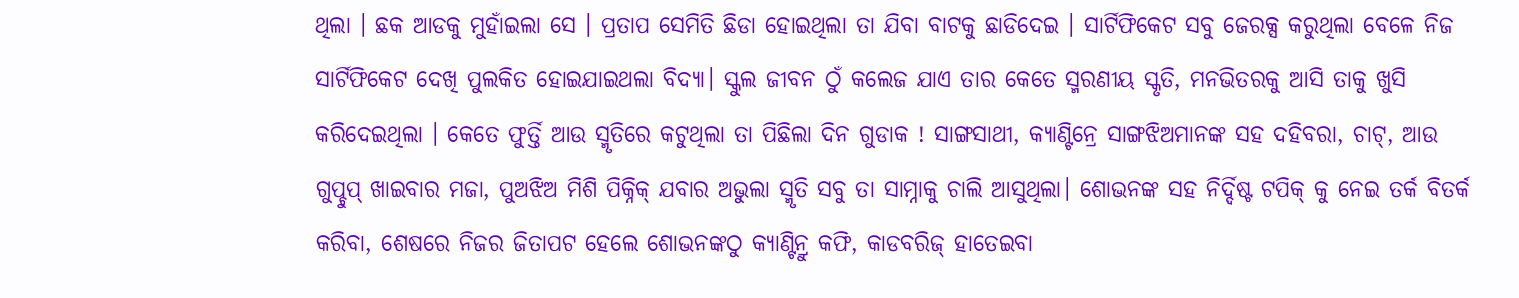ଥିଲା । ଛକ ଆଡକୁ ମୁହାଁଇଲା ସେ । ପ୍ରତାପ ସେମିତି ଛିଡା ହୋଇଥିଲା ତା ଯିବା ବାଟକୁ ଛାଡିଦେଇ । ସାର୍ଟିଫିକେଟ ସବୁ ଜେରକ୍ସ କରୁଥିଲା ବେଳେ ନିଜ ସାର୍ଟିଫିକେଟ ଦେଖି ପୁଲକିତ ହୋଇଯାଇଥଲା ବିଦ୍ୟା। ସ୍କୁଲ ଜୀବନ ଠୁଁ କଲେଜ ଯାଏ ତାର କେତେ ସ୍ମରଣୀୟ ସ୍କୃତି, ମନଭିତରକୁ ଆସି ତାକୁ ଖୁସି କରିଦେଇଥିଲା । କେତେ ଫୁର୍ତ୍ତି ଆଉ ସ୍ମୃତିରେ କଟୁଥିଲା ତା ପିଛିଲା ଦିନ ଗୁଡାକ ! ସାଙ୍ଗସାଥୀ, କ୍ୟାଣ୍ଟିନ୍ରେ ସାଙ୍ଗଝିଅମାନଙ୍କ ସହ ଦହିବରା, ଚାଟ୍, ଆଉ ଗୁପ୍ଚୁପ୍ ଖାଇବାର ମଜା, ପୁଅଝିଅ ମିଶି ପିକ୍ନିକ୍ ଯବାର ଅଭୁଲା ସ୍ମୃତି ସବୁ ତା ସାମ୍ନାକୁ ଚାଲି ଆସୁଥିଲା। ଶୋଭନଙ୍କ ସହ ନିର୍ଦ୍ଦିଷ୍ଟ ଟପିକ୍ କୁ ନେଇ ତର୍କ ବିତର୍କ କରିବା, ଶେଷରେ ନିଜର ଜିତାପଟ ହେଲେ ଶୋଭନଙ୍କଠୁ କ୍ୟାଣ୍ଟିନ୍ରୁ କଫି, କାଡବରିଜ୍ ହାତେଇବା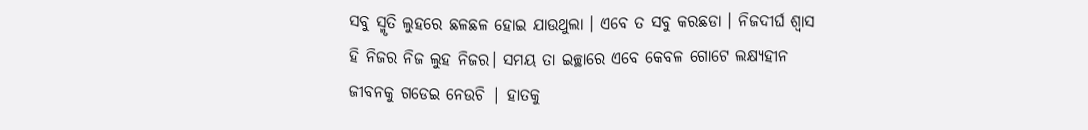ସବୁ ସ୍ମୃତି ଲୁହରେ ଛଳଛଳ ହୋଇ ଯାଉଥୁଲା । ଏବେ ତ ସବୁ କରଛଡା । ନିଜଦୀର୍ଘ ଶ୍ଵାସ ହି ନିଜର ନିଜ ଲୁହ ନିଜର। ସମୟ ତା ଇଚ୍ଛାରେ ଏବେ କେବଳ ଗୋଟେ ଲକ୍ଷ୍ୟହୀନ ଜୀବନକୁ ଗଡେଇ ନେଉଚି | ହାତକୁ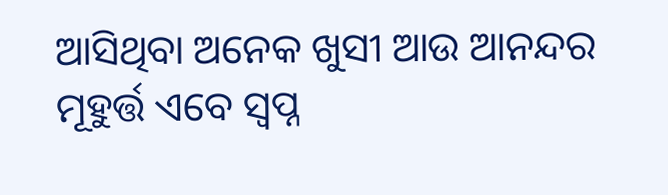ଆସିଥିବା ଅନେକ ଖୁସୀ ଆଉ ଆନନ୍ଦର ମୂହୁର୍ତ୍ତ ଏବେ ସ୍ଵପ୍ନ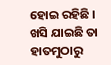ହୋଇ ରହିଛି । ଖସି ଯାଇଛି ତା ହାତମୁଠାରୁ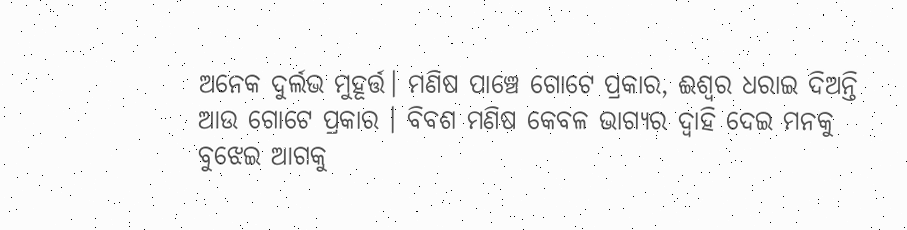ଅନେକ ଦୁର୍ଲଭ ମୁହୂର୍ତ୍ତ। ମଣିଷ ପାଞ୍ଚେ ଗୋଟେ ପ୍ରକାର, ଈଶ୍ୱର ଧରାଇ ଦିଅନ୍ତି ଆଉ ଗୋଟେ ପ୍ରକାର । ବିବଶ ମଣିଷ କେବଳ ଭାଗ୍ୟର ଦ୍ଵାହି ଦେଇ ମନକୁ ବୁଝେଇ ଆଗକୁ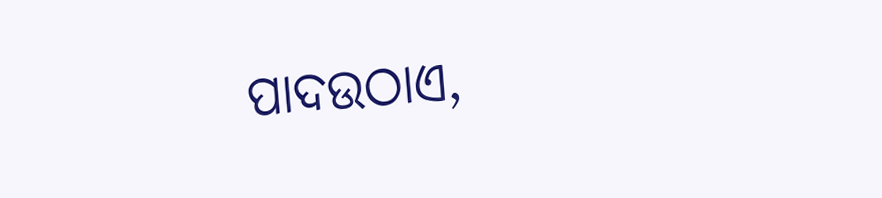ପାଦଉଠାଏ,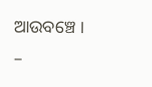ଆଉବଞ୍ଚେ ।
–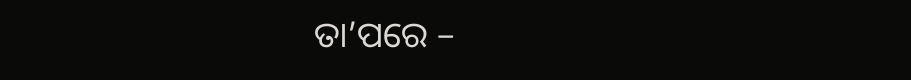ତା’ପରେ –